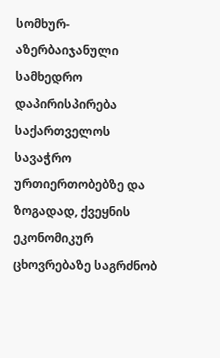სომხურ-აზერბაიჯანული სამხედრო დაპირისპირება საქართველოს სავაჭრო ურთიერთობებზე და ზოგადად, ქვეყნის ეკონომიკურ ცხოვრებაზე საგრძნობ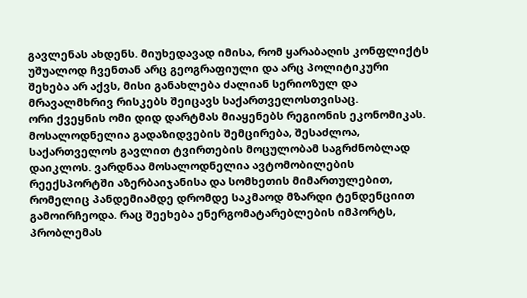გავლენას ახდენს. მიუხედავად იმისა, რომ ყარაბაღის კონფლიქტს უშუალოდ ჩვენთან არც გეოგრაფიული და არც პოლიტიკური შეხება არ აქვს, მისი განახლება ძალიან სერიოზულ და მრავალმხრივ რისკებს შეიცავს საქართველოსთვისაც.
ორი ქვეყნის ომი დიდ დარტმას მიაყენებს რეგიონის ეკონომიკას. მოსალოდნელია გადაზიდვების შემცირება, შესაძლოა, საქართველოს გავლით ტვირთების მოცულობამ საგრძნობლად დაიკლოს. ვარდნაა მოსალოდნელია ავტომობილების რეექსპორტში აზერბაიჯანისა და სომხეთის მიმართულებით, რომელიც პანდემიამდე დრომდე საკმაოდ მზარდი ტენდენციით გამოირჩეოდა. რაც შეეხება ენერგომატარებლების იმპორტს, პრობლემას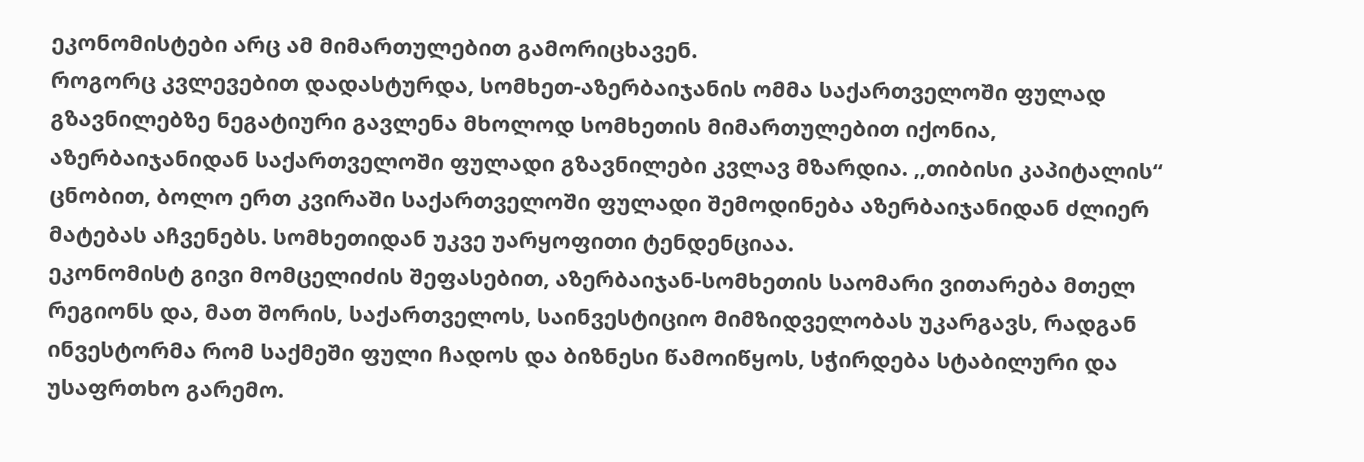ეკონომისტები არც ამ მიმართულებით გამორიცხავენ.
როგორც კვლევებით დადასტურდა, სომხეთ-აზერბაიჯანის ომმა საქართველოში ფულად გზავნილებზე ნეგატიური გავლენა მხოლოდ სომხეთის მიმართულებით იქონია, აზერბაიჯანიდან საქართველოში ფულადი გზავნილები კვლავ მზარდია. ,,თიბისი კაპიტალის“ ცნობით, ბოლო ერთ კვირაში საქართველოში ფულადი შემოდინება აზერბაიჯანიდან ძლიერ მატებას აჩვენებს. სომხეთიდან უკვე უარყოფითი ტენდენციაა.
ეკონომისტ გივი მომცელიძის შეფასებით, აზერბაიჯან-სომხეთის საომარი ვითარება მთელ რეგიონს და, მათ შორის, საქართველოს, საინვესტიციო მიმზიდველობას უკარგავს, რადგან ინვესტორმა რომ საქმეში ფული ჩადოს და ბიზნესი წამოიწყოს, სჭირდება სტაბილური და უსაფრთხო გარემო.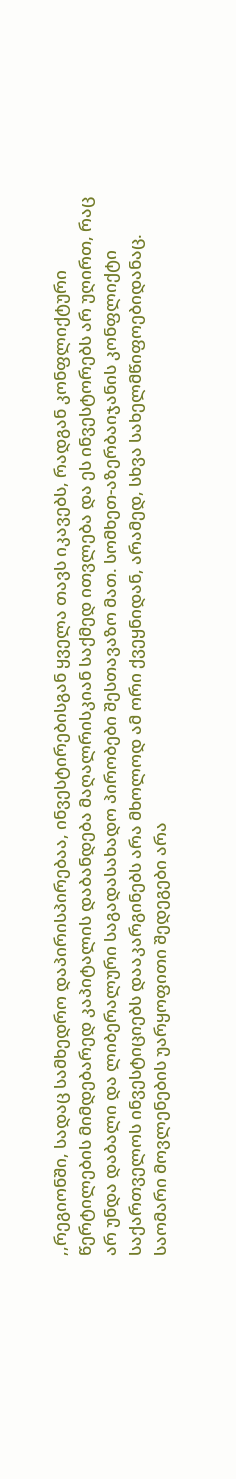,,რეგიონში, სადაც სამხედრო დაპირისპირებაა, ინვესტირებისგან ყველა თავს იკავებს, რადგან კონფლიქტური წერტილების მიმდებარედ კაპიტალის დაბანდება მაღალრისკიან საქმედ ითვლება და ეს ინვესტორებს არ უღირთ, რაც არ უნდა დაბალი და ლიბერალური საგადასახადო პირობები შესთავაზო მათ. სომხეთ-აზერბაიჯანის კონფლიქტი საქართველოს ინვესტიციებს დააკარგინებს არა მხოლოდ ამ ორი ქვეყნიდან, არამედ, სხვა სახელმწიფოებიდანაც. საომარი მოვლენების უარყოფითი შედეგები არა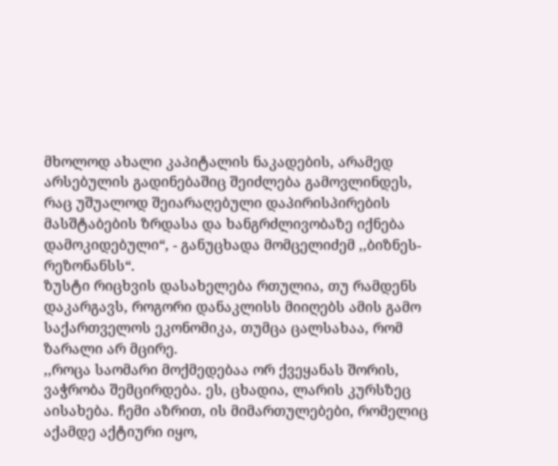მხოლოდ ახალი კაპიტალის ნაკადების, არამედ არსებულის გადინებაშიც შეიძლება გამოვლინდეს, რაც უშუალოდ შეიარაღებული დაპირისპირების მასშტაბების ზრდასა და ხანგრძლივობაზე იქნება დამოკიდებული“, - განუცხადა მომცელიძემ ,,ბიზნეს-რეზონანსს“.
ზუსტი რიცხვის დასახელება რთულია, თუ რამდენს დაკარგავს, როგორი დანაკლისს მიიღებს ამის გამო საქართველოს ეკონომიკა, თუმცა ცალსახაა, რომ ზარალი არ მცირე.
,,როცა საომარი მოქმედებაა ორ ქვეყანას შორის, ვაჭრობა შემცირდება. ეს, ცხადია, ლარის კურსზეც აისახება. ჩემი აზრით, ის მიმართულებები, რომელიც აქამდე აქტიური იყო,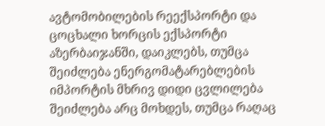ავტომობილების რეექსპორტი და ცოცხალი ხორცის ექსპორტი აზერბაიჯანში, დაიკლებს, თუმცა შეიძლება ენერგომატარებლების იმპორტის მხრივ დიდი ცვლილება შეიძლება არც მოხდეს, თუმცა რაღაც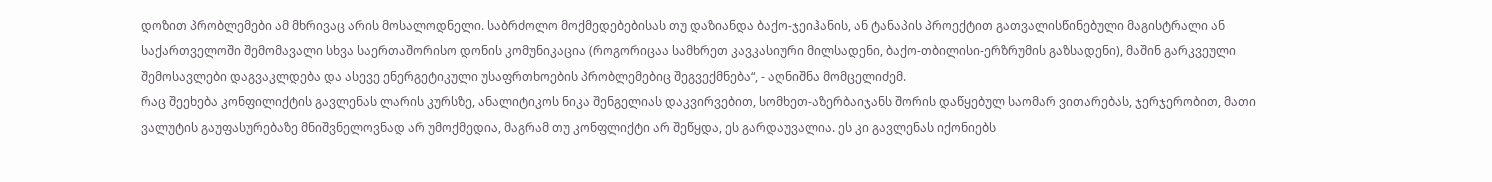დოზით პრობლემები ამ მხრივაც არის მოსალოდნელი. საბრძოლო მოქმედებებისას თუ დაზიანდა ბაქო-ჯეიჰანის, ან ტანაპის პროექტით გათვალისწინებული მაგისტრალი ან საქართველოში შემომავალი სხვა საერთაშორისო დონის კომუნიკაცია (როგორიცაა სამხრეთ კავკასიური მილსადენი, ბაქო-თბილისი-ერზრუმის გაზსადენი), მაშინ გარკვეული შემოსავლები დაგვაკლდება და ასევე ენერგეტიკული უსაფრთხოების პრობლემებიც შეგვექმნება“, - აღნიშნა მომცელიძემ.
რაც შეეხება კონფილიქტის გავლენას ლარის კურსზე, ანალიტიკოს ნიკა შენგელიას დაკვირვებით, სომხეთ-აზერბაიჯანს შორის დაწყებულ საომარ ვითარებას, ჯერჯერობით, მათი ვალუტის გაუფასურებაზე მნიშვნელოვნად არ უმოქმედია, მაგრამ თუ კონფლიქტი არ შეწყდა, ეს გარდაუვალია. ეს კი გავლენას იქონიებს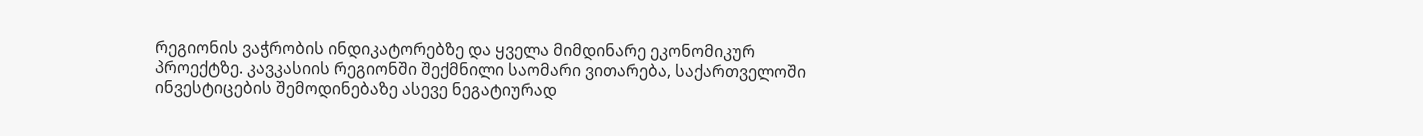რეგიონის ვაჭრობის ინდიკატორებზე და ყველა მიმდინარე ეკონომიკურ პროექტზე. კავკასიის რეგიონში შექმნილი საომარი ვითარება, საქართველოში ინვესტიცების შემოდინებაზე ასევე ნეგატიურად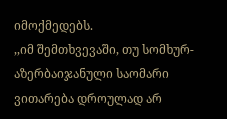იმოქმედებს.
,,იმ შემთხვევაში, თუ სომხურ-აზერბაიჯანული საომარი ვითარება დროულად არ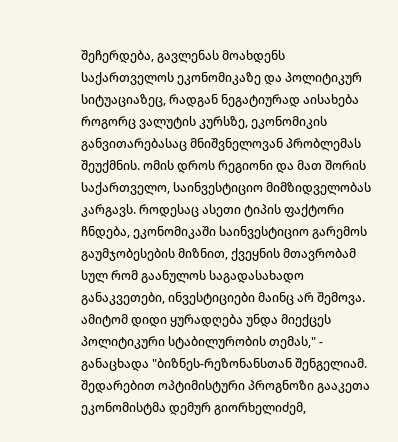შეჩერდება, გავლენას მოახდენს საქართველოს ეკონომიკაზე და პოლიტიკურ სიტუაციაზეც, რადგან ნეგატიურად აისახება როგორც ვალუტის კურსზე, ეკონომიკის განვითარებასაც მნიშვნელოვან პრობლემას შეუქმნის. ომის დროს რეგიონი და მათ შორის საქართველო, საინვესტიციო მიმზიდველობას კარგავს. როდესაც ასეთი ტიპის ფაქტორი ჩნდება, ეკონომიკაში საინვესტიციო გარემოს გაუმჯობესების მიზნით, ქვეყნის მთავრობამ სულ რომ გაანულოს საგადასახადო განაკვეთები, ინვესტიციები მაინც არ შემოვა. ამიტომ დიდი ყურადღება უნდა მიექცეს პოლიტიკური სტაბილურობის თემას," - განაცხადა "ბიზნეს-რეზონანსთან შენგელიამ.
შედარებით ოპტიმისტური პროგნოზი გააკეთა ეკონომისტმა დემურ გიორხელიძემ,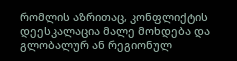რომლის აზრითაც, კონფლიქტის დეესკალაცია მალე მოხდება და გლობალურ ან რეგიონულ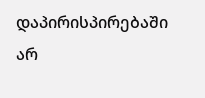დაპირისპირებაში არ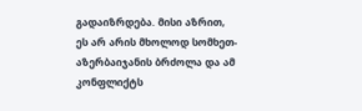გადაიზრდება. მისი აზრით, ეს არ არის მხოლოდ სომხეთ-აზერბაიჯანის ბრძოლა და ამ კონფლიქტს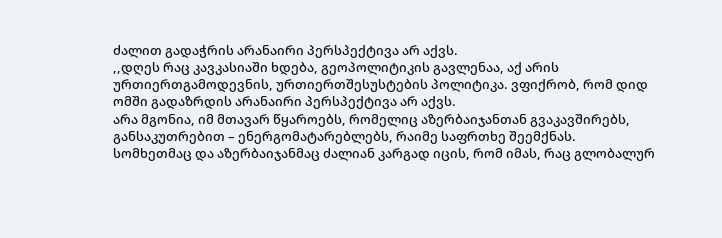ძალით გადაჭრის არანაირი პერსპექტივა არ აქვს.
,,დღეს რაც კავკასიაში ხდება, გეოპოლიტიკის გავლენაა, აქ არის ურთიერთგამოდევნის, ურთიერთშესუსტების პოლიტიკა. ვფიქრობ, რომ დიდ ომში გადაზრდის არანაირი პერსპექტივა არ აქვს.
არა მგონია, იმ მთავარ წყაროებს, რომელიც აზერბაიჯანთან გვაკავშირებს, განსაკუთრებით – ენერგომატარებლებს, რაიმე საფრთხე შეემქნას. სომხეთმაც და აზერბაიჯანმაც ძალიან კარგად იცის, რომ იმას, რაც გლობალურ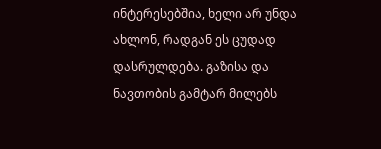ინტერესებშია, ხელი არ უნდა ახლონ, რადგან ეს ცუდად დასრულდება. გაზისა და ნავთობის გამტარ მილებს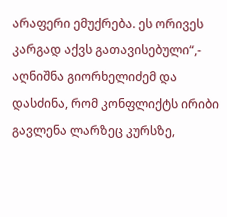არაფერი ემუქრება. ეს ორივეს კარგად აქვს გათავისებული“,- აღნიშნა გიორხელიძემ და დასძინა, რომ კონფლიქტს ირიბი გავლენა ლარზეც კურსზე,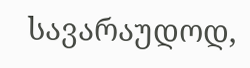სავარაუდოდ,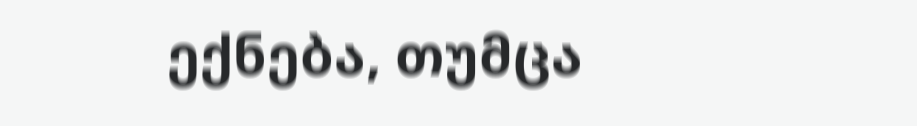ექნება, თუმცა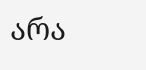არა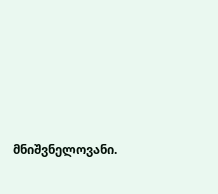მნიშვნელოვანი.